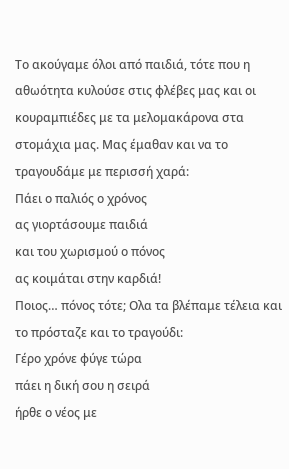Το ακούγαμε όλοι από παιδιά, τότε που η αθωότητα κυλούσε στις φλέβες μας και οι κουραμπιέδες με τα μελομακάρονα στα στομάχια μας. Μας έμαθαν και να το τραγουδάμε με περισσή χαρά:
Πάει ο παλιός ο χρόνος
ας γιορτάσουμε παιδιά
και του χωρισμού ο πόνος
ας κοιμάται στην καρδιά!
Ποιος… πόνος τότε; Ολα τα βλέπαμε τέλεια και το πρόσταζε και το τραγούδι:
Γέρο χρόνε φύγε τώρα
πάει η δική σου η σειρά
ήρθε ο νέος με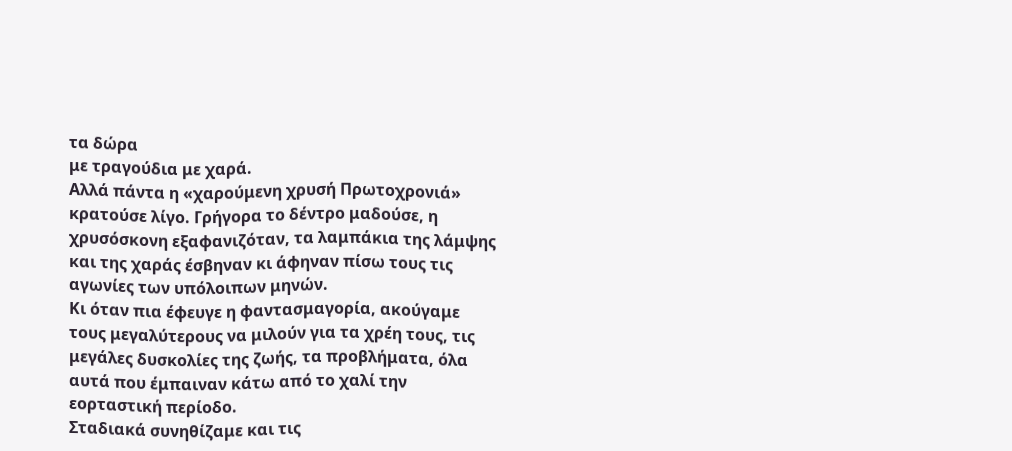τα δώρα
με τραγούδια με χαρά.
Αλλά πάντα η «χαρούμενη χρυσή Πρωτοχρονιά» κρατούσε λίγο. Γρήγορα το δέντρο μαδούσε, η χρυσόσκονη εξαφανιζόταν, τα λαμπάκια της λάμψης και της χαράς έσβηναν κι άφηναν πίσω τους τις αγωνίες των υπόλοιπων μηνών.
Κι όταν πια έφευγε η φαντασμαγορία, ακούγαμε τους μεγαλύτερους να μιλούν για τα χρέη τους, τις μεγάλες δυσκολίες της ζωής, τα προβλήματα, όλα αυτά που έμπαιναν κάτω από το χαλί την εορταστική περίοδο.
Σταδιακά συνηθίζαμε και τις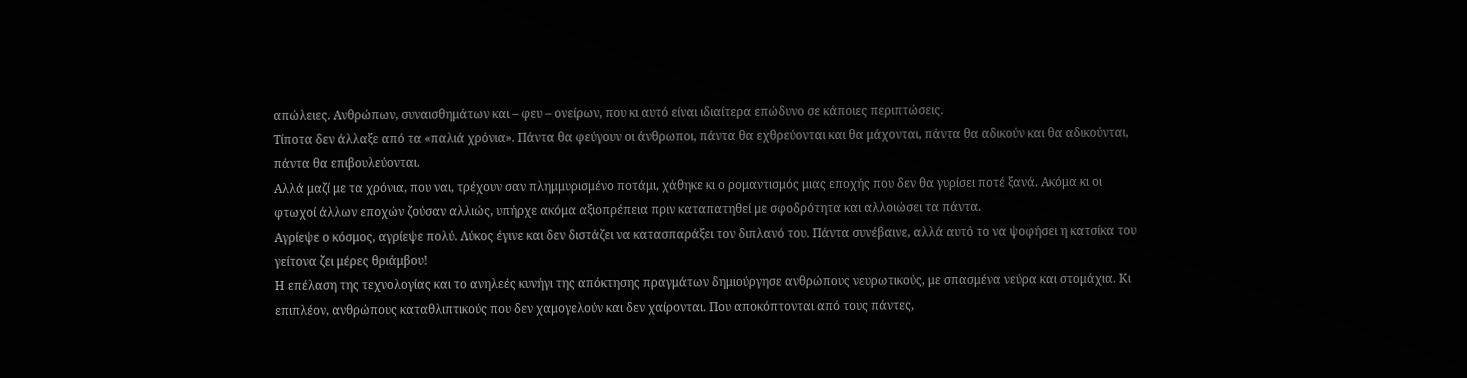απώλειες. Ανθρώπων, συναισθημάτων και – φευ – ονείρων, που κι αυτό είναι ιδιαίτερα επώδυνο σε κάποιες περιπτώσεις.
Τίποτα δεν άλλαξε από τα «παλιά χρόνια». Πάντα θα φεύγουν οι άνθρωποι, πάντα θα εχθρεύονται και θα μάχονται, πάντα θα αδικούν και θα αδικούνται, πάντα θα επιβουλεύονται.
Αλλά μαζί με τα χρόνια, που ναι, τρέχουν σαν πλημμυρισμένο ποτάμι, χάθηκε κι ο ρομαντισμός μιας εποχής που δεν θα γυρίσει ποτέ ξανά. Ακόμα κι οι φτωχοί άλλων εποχών ζούσαν αλλιώς, υπήρχε ακόμα αξιοπρέπεια πριν καταπατηθεί με σφοδρότητα και αλλοιώσει τα πάντα.
Αγρίεψε ο κόσμος, αγρίεψε πολύ. Λύκος έγινε και δεν διστάζει να κατασπαράξει τον διπλανό του. Πάντα συνέβαινε, αλλά αυτό το να ψοφήσει η κατσίκα του γείτονα ζει μέρες θριάμβου!
Η επέλαση της τεχνολογίας και το ανηλεές κυνήγι της απόκτησης πραγμάτων δημιούργησε ανθρώπους νευρωτικούς, με σπασμένα νεύρα και στομάχια. Κι επιπλέον, ανθρώπους καταθλιπτικούς που δεν χαμογελούν και δεν χαίρονται. Που αποκόπτονται από τους πάντες,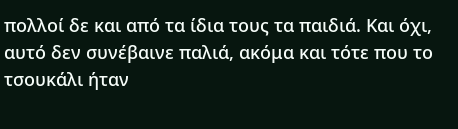πολλοί δε και από τα ίδια τους τα παιδιά. Και όχι, αυτό δεν συνέβαινε παλιά, ακόμα και τότε που το τσουκάλι ήταν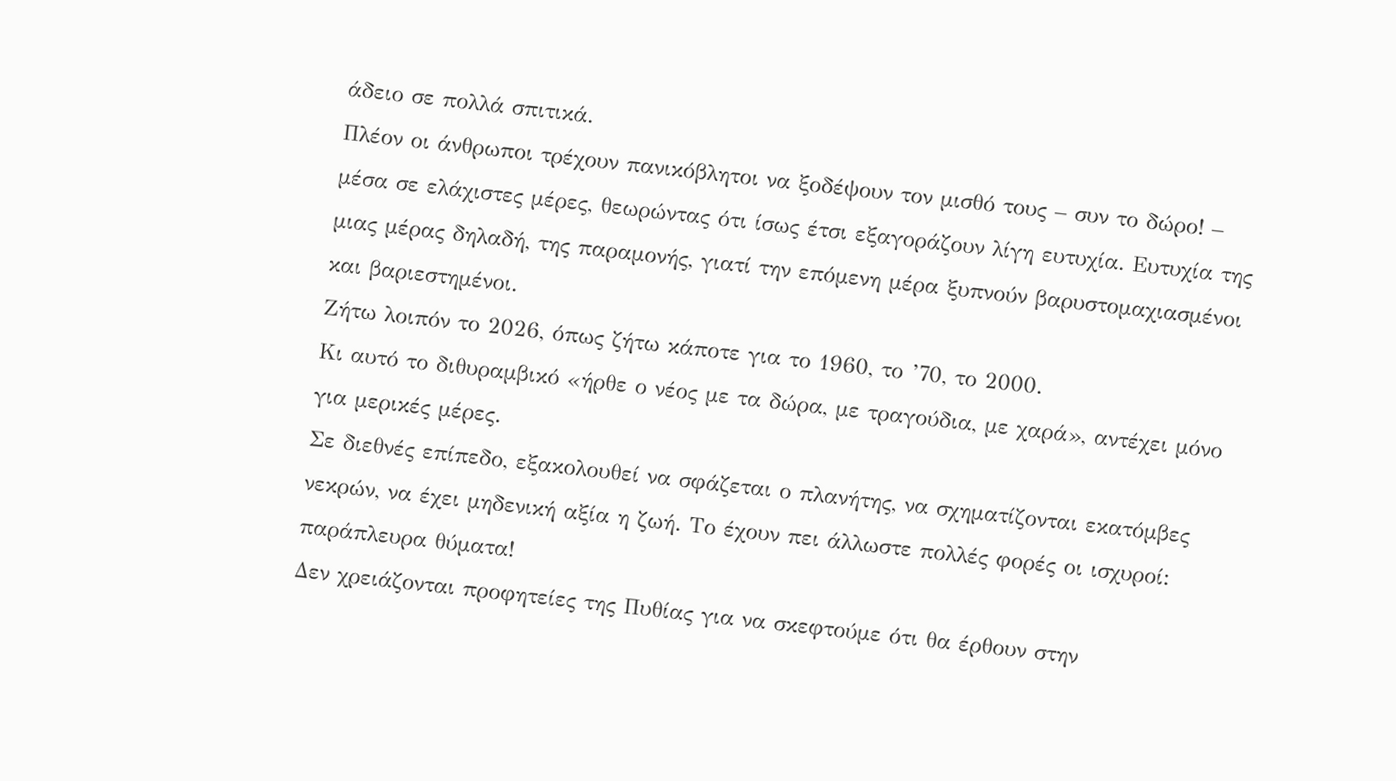άδειο σε πολλά σπιτικά.
Πλέον οι άνθρωποι τρέχουν πανικόβλητοι να ξοδέψουν τον μισθό τους – συν το δώρο! – μέσα σε ελάχιστες μέρες, θεωρώντας ότι ίσως έτσι εξαγοράζουν λίγη ευτυχία. Ευτυχία της μιας μέρας δηλαδή, της παραμονής, γιατί την επόμενη μέρα ξυπνούν βαρυστομαχιασμένοι και βαριεστημένοι.
Ζήτω λοιπόν το 2026, όπως ζήτω κάποτε για το 1960, το ’70, το 2000.
Κι αυτό το διθυραμβικό «ήρθε ο νέος με τα δώρα, με τραγούδια, με χαρά», αντέχει μόνο για μερικές μέρες.
Σε διεθνές επίπεδο, εξακολουθεί να σφάζεται ο πλανήτης, να σχηματίζονται εκατόμβες νεκρών, να έχει μηδενική αξία η ζωή. Το έχουν πει άλλωστε πολλές φορές οι ισχυροί: παράπλευρα θύματα!
Δεν χρειάζονται προφητείες της Πυθίας για να σκεφτούμε ότι θα έρθουν στην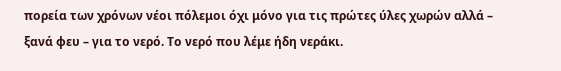πορεία των χρόνων νέοι πόλεμοι όχι μόνο για τις πρώτες ύλες χωρών αλλά – ξανά φευ – για το νερό. Το νερό που λέμε ήδη νεράκι.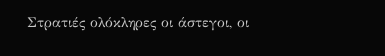Στρατιές ολόκληρες οι άστεγοι, οι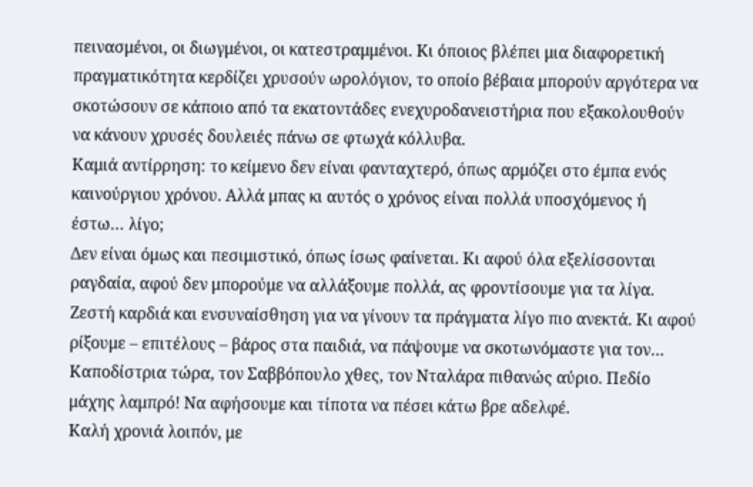πεινασμένοι, οι διωγμένοι, οι κατεστραμμένοι. Κι όποιος βλέπει μια διαφορετική πραγματικότητα κερδίζει χρυσούν ωρολόγιον, το οποίο βέβαια μπορούν αργότερα να σκοτώσουν σε κάποιο από τα εκατοντάδες ενεχυροδανειστήρια που εξακολουθούν να κάνουν χρυσές δουλειές πάνω σε φτωχά κόλλυβα.
Καμιά αντίρρηση: το κείμενο δεν είναι φανταχτερό, όπως αρμόζει στο έμπα ενός καινούργιου χρόνου. Αλλά μπας κι αυτός ο χρόνος είναι πολλά υποσχόμενος ή έστω… λίγο;
Δεν είναι όμως και πεσιμιστικό, όπως ίσως φαίνεται. Κι αφού όλα εξελίσσονται ραγδαία, αφού δεν μπορούμε να αλλάξουμε πολλά, ας φροντίσουμε για τα λίγα. Ζεστή καρδιά και ενσυναίσθηση για να γίνουν τα πράγματα λίγο πιο ανεκτά. Κι αφού ρίξουμε – επιτέλους – βάρος στα παιδιά, να πάψουμε να σκοτωνόμαστε για τον… Καποδίστρια τώρα, τον Σαββόπουλο χθες, τον Νταλάρα πιθανώς αύριο. Πεδίο μάχης λαμπρό! Να αφήσουμε και τίποτα να πέσει κάτω βρε αδελφέ.
Καλή χρονιά λοιπόν, με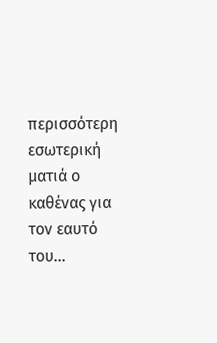περισσότερη εσωτερική ματιά ο καθένας για τον εαυτό του…